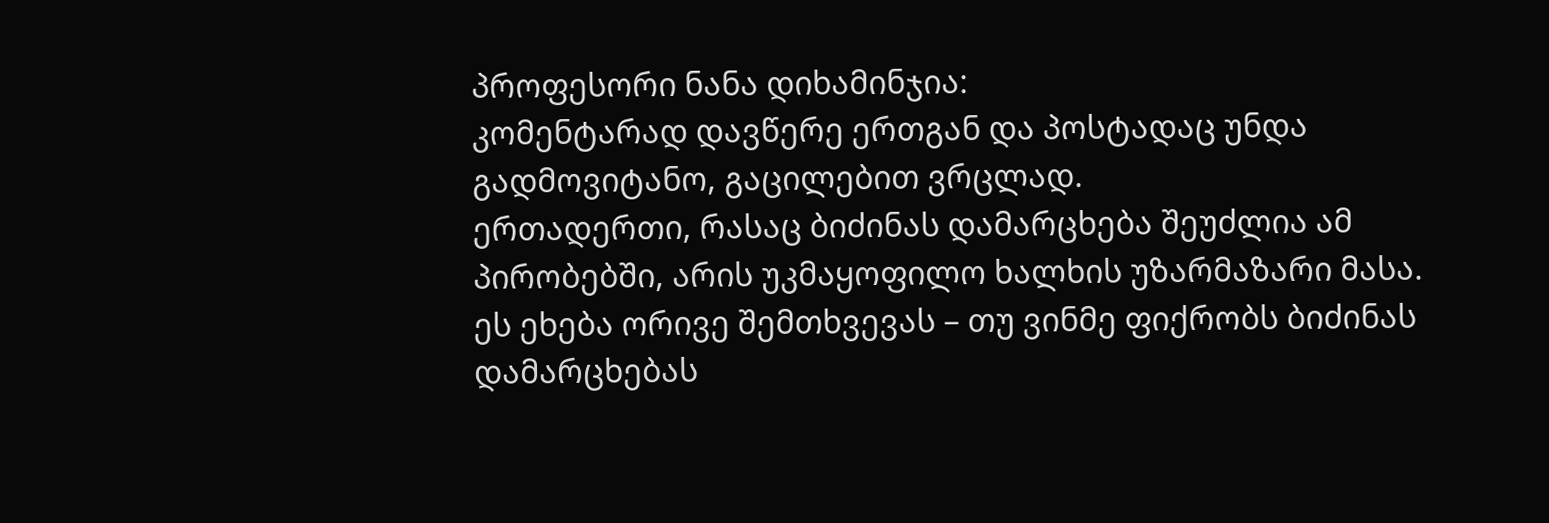პროფესორი ნანა დიხამინჯია:
კომენტარად დავწერე ერთგან და პოსტადაც უნდა გადმოვიტანო, გაცილებით ვრცლად.
ერთადერთი, რასაც ბიძინას დამარცხება შეუძლია ამ პირობებში, არის უკმაყოფილო ხალხის უზარმაზარი მასა.
ეს ეხება ორივე შემთხვევას – თუ ვინმე ფიქრობს ბიძინას დამარცხებას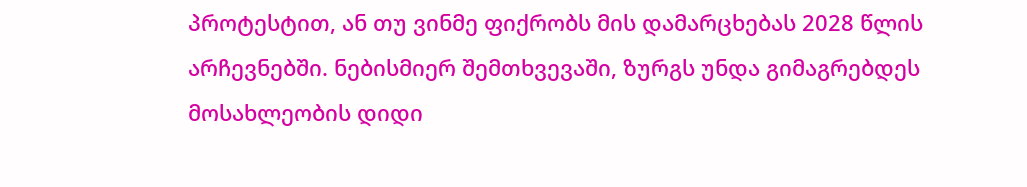პროტესტით, ან თუ ვინმე ფიქრობს მის დამარცხებას 2028 წლის არჩევნებში. ნებისმიერ შემთხვევაში, ზურგს უნდა გიმაგრებდეს მოსახლეობის დიდი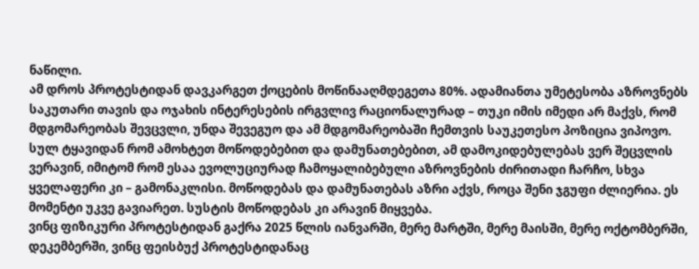ნაწილი.
ამ დროს პროტესტიდან დავკარგეთ ქოცების მოწინააღმდეგეთა 80%. ადამიანთა უმეტესობა აზროვნებს საკუთარი თავის და ოჯახის ინტერესების ირგვლივ რაციონალურად – თუკი იმის იმედი არ მაქვს, რომ მდგომარეობას შევცვლი, უნდა შევეგუო და ამ მდგომარეობაში ჩემთვის საუკეთესო პოზიცია ვიპოვო. სულ ტყავიდან რომ ამოხტეთ მოწოდებებით და დამუნათებებით, ამ დამოკიდებულებას ვერ შეცვლის ვერავინ, იმიტომ რომ ესაა ევოლუციურად ჩამოყალიბებული აზროვნების ძირითადი ჩარჩო, სხვა ყველაფერი კი – გამონაკლისი. მოწოდებას და დამუნათებას აზრი აქვს, როცა შენი ჯგუფი ძლიერია. ეს მომენტი უკვე გავიარეთ. სუსტის მოწოდებას კი არავინ მიყვება.
ვინც ფიზიკური პროტესტიდან გაქრა 2025 წლის იანვარში, მერე მარტში, მერე მაისში, მერე ოქტომბერში, დეკემბერში, ვინც ფეისბუქ პროტესტიდანაც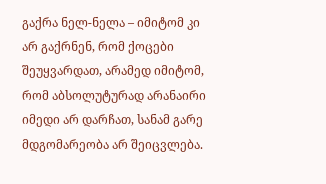გაქრა ნელ-ნელა – იმიტომ კი არ გაქრნენ, რომ ქოცები შეუყვარდათ, არამედ იმიტომ, რომ აბსოლუტურად არანაირი იმედი არ დარჩათ, სანამ გარე მდგომარეობა არ შეიცვლება.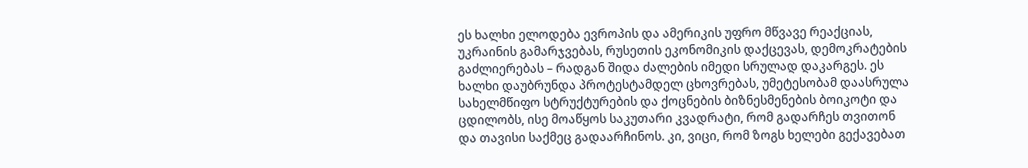ეს ხალხი ელოდება ევროპის და ამერიკის უფრო მწვავე რეაქციას, უკრაინის გამარჯვებას, რუსეთის ეკონომიკის დაქცევას, დემოკრატების გაძლიერებას – რადგან შიდა ძალების იმედი სრულად დაკარგეს. ეს ხალხი დაუბრუნდა პროტესტამდელ ცხოვრებას, უმეტესობამ დაასრულა სახელმწიფო სტრუქტურების და ქოცნების ბიზნესმენების ბოიკოტი და ცდილობს, ისე მოაწყოს საკუთარი კვადრატი, რომ გადარჩეს თვითონ და თავისი საქმეც გადაარჩინოს. კი, ვიცი, რომ ზოგს ხელები გექავებათ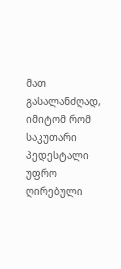მათ გასალანძღად, იმიტომ რომ საკუთარი პედესტალი უფრო ღირებული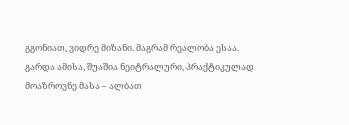გგონიათ, ვიდრე მიზანი. მაგრამ რეალობა ესაა.
გარდა ამისა, შუაშია ნეიტრალური, პრაქტიკულად მოაზროვნე მასა – ალბათ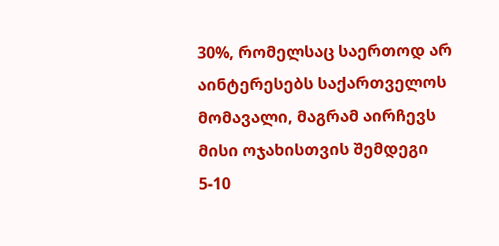30%, რომელსაც საერთოდ არ აინტერესებს საქართველოს მომავალი, მაგრამ აირჩევს მისი ოჯახისთვის შემდეგი 5-10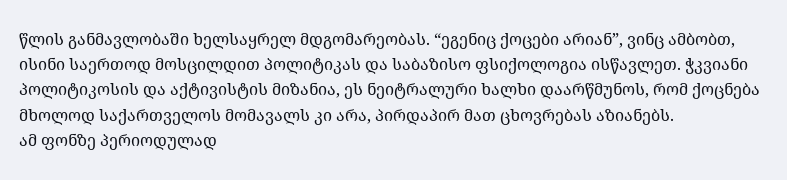წლის განმავლობაში ხელსაყრელ მდგომარეობას. “ეგენიც ქოცები არიან”, ვინც ამბობთ, ისინი საერთოდ მოსცილდით პოლიტიკას და საბაზისო ფსიქოლოგია ისწავლეთ. ჭკვიანი პოლიტიკოსის და აქტივისტის მიზანია, ეს ნეიტრალური ხალხი დაარწმუნოს, რომ ქოცნება მხოლოდ საქართველოს მომავალს კი არა, პირდაპირ მათ ცხოვრებას აზიანებს.
ამ ფონზე პერიოდულად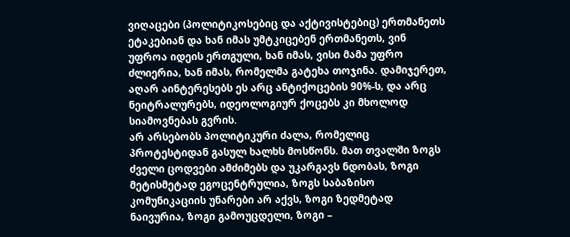ვიღაცები (პოლიტიკოსებიც და აქტივისტებიც) ერთმანეთს ეტაკებიან და ხან იმას უმტკიცებენ ერთმანეთს, ვინ უფროა იდეის ერთგული, ხან იმას, ვისი მამა უფრო ძლიერია, ხან იმას, რომელმა გატეხა თოჯინა. დამიჯერეთ, აღარ აინტერესებს ეს არც ანტიქოცების 90%-ს, და არც ნეიტრალურებს, იდეოლოგიურ ქოცებს კი მხოლოდ სიამოვნებას გვრის.
არ არსებობს პოლიტიკური ძალა, რომელიც პროტესტიდან გასულ ხალხს მოსწონს. მათ თვალში ზოგს ძველი ცოდვები ამძიმებს და უკარგავს ნდობას, ზოგი მეტისმეტად ეგოცენტრულია, ზოგს საბაზისო კომუნიკაციის უნარები არ აქვს, ზოგი ზედმეტად ნაივურია, ზოგი გამოუცდელი, ზოგი –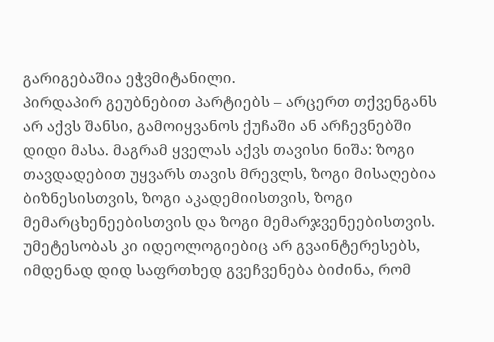გარიგებაშია ეჭვმიტანილი.
პირდაპირ გეუბნებით პარტიებს – არცერთ თქვენგანს არ აქვს შანსი, გამოიყვანოს ქუჩაში ან არჩევნებში დიდი მასა. მაგრამ ყველას აქვს თავისი ნიშა: ზოგი თავდადებით უყვარს თავის მრევლს, ზოგი მისაღებია ბიზნესისთვის, ზოგი აკადემიისთვის, ზოგი მემარცხენეებისთვის და ზოგი მემარჯვენეებისთვის. უმეტესობას კი იდეოლოგიებიც არ გვაინტერესებს, იმდენად დიდ საფრთხედ გვეჩვენება ბიძინა, რომ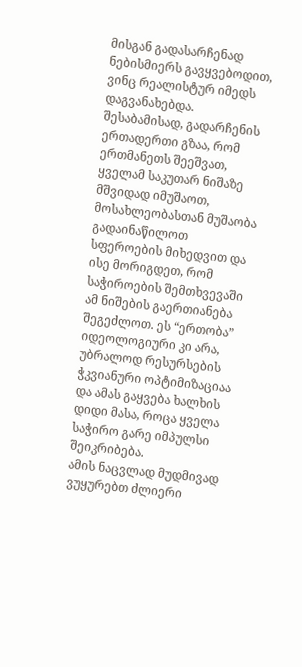მისგან გადასარჩენად ნებისმიერს გავყვებოდით, ვინც რეალისტურ იმედს დაგვანახებდა.
შესაბამისად, გადარჩენის ერთადერთი გზაა, რომ ერთმანეთს შეეშვათ, ყველამ საკუთარ ნიშაზე მშვიდად იმუშაოთ, მოსახლეობასთან მუშაობა გადაინაწილოთ სფეროების მიხედვით და ისე მორიგდეთ, რომ საჭიროების შემთხვევაში ამ ნიშების გაერთიანება შეგეძლოთ. ეს “ერთობა” იდეოლოგიური კი არა, უბრალოდ რესურსების ჭკვიანური ოპტიმიზაციაა და ამას გაყვება ხალხის დიდი მასა, როცა ყველა საჭირო გარე იმპულსი შეიკრიბება.
ამის ნაცვლად მუდმივად ვუყურებთ ძლიერი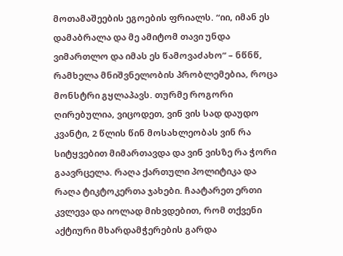მოთამაშეების ეგოების ფრიალს. “იი, იმან ეს დამაბრალა და მე ამიტომ თავი უნდა ვიმართლო და იმას ეს წამოვაძახო” – ნწნწ, რამხელა მნიშვნელობის პრობლემებია, როცა მონსტრი გყლაპავს. თურმე როგორი ღირებულია, ვიცოდეთ, ვინ ვის სად დაუდო კვანტი, 2 წლის წინ მოსახლეობას ვინ რა სიტყვებით მიმართავდა და ვინ ვისზე რა ჭორი გაავრცელა. რაღა ქართული პოლიტიკა და რაღა ტიკტოკერთა ჯახები. ჩაატარეთ ერთი კვლევა და იოლად მიხვდებით, რომ თქვენი აქტიური მხარდამჭერების გარდა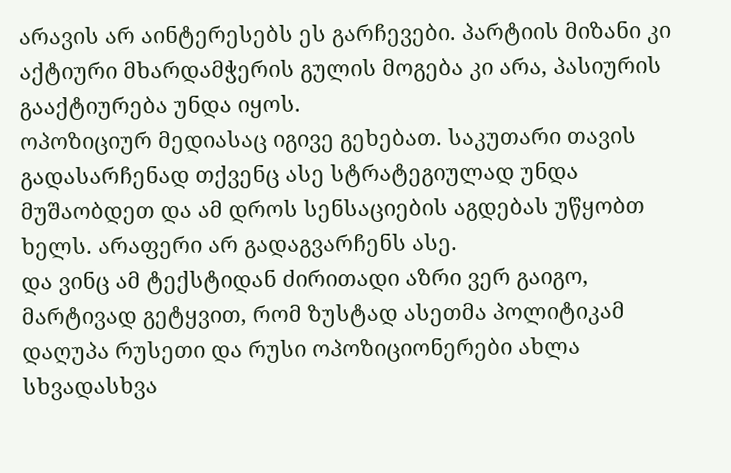არავის არ აინტერესებს ეს გარჩევები. პარტიის მიზანი კი აქტიური მხარდამჭერის გულის მოგება კი არა, პასიურის გააქტიურება უნდა იყოს.
ოპოზიციურ მედიასაც იგივე გეხებათ. საკუთარი თავის გადასარჩენად თქვენც ასე სტრატეგიულად უნდა მუშაობდეთ და ამ დროს სენსაციების აგდებას უწყობთ ხელს. არაფერი არ გადაგვარჩენს ასე.
და ვინც ამ ტექსტიდან ძირითადი აზრი ვერ გაიგო, მარტივად გეტყვით, რომ ზუსტად ასეთმა პოლიტიკამ დაღუპა რუსეთი და რუსი ოპოზიციონერები ახლა სხვადასხვა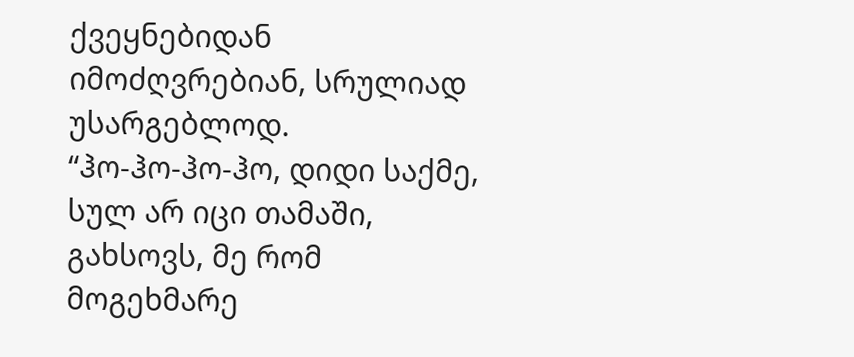ქვეყნებიდან იმოძღვრებიან, სრულიად უსარგებლოდ.
“ჰო-ჰო-ჰო-ჰო, დიდი საქმე,
სულ არ იცი თამაში,
გახსოვს, მე რომ მოგეხმარე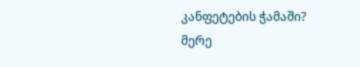კანფეტების ჭამაში?
მერე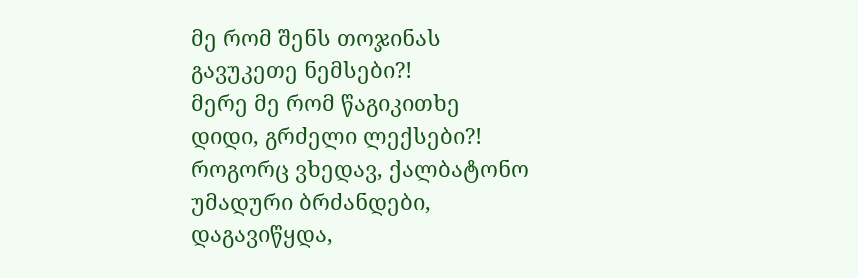მე რომ შენს თოჯინას
გავუკეთე ნემსები?!
მერე მე რომ წაგიკითხე
დიდი, გრძელი ლექსები?!
როგორც ვხედავ, ქალბატონო
უმადური ბრძანდები,
დაგავიწყდა,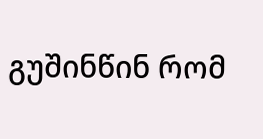გუშინწინ რომ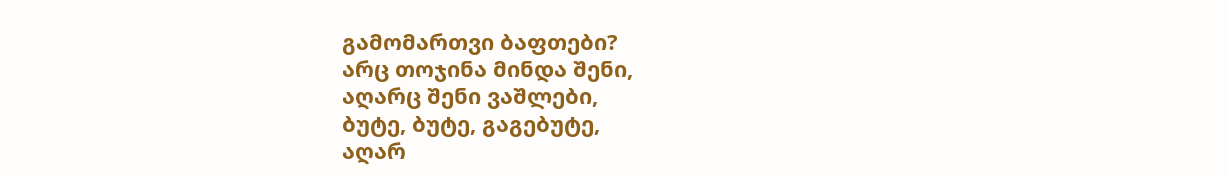გამომართვი ბაფთები?
არც თოჯინა მინდა შენი,
აღარც შენი ვაშლები,
ბუტე, ბუტე, გაგებუტე,
აღარ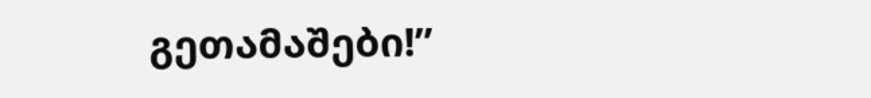გეთამაშები!”